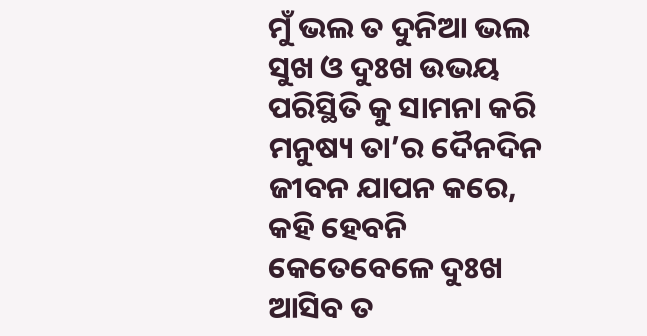ମୁଁ ଭଲ ତ ଦୁନିଆ ଭଲ
ସୁଖ ଓ ଦୁଃଖ ଉଭୟ ପରିସ୍ଥିତି କୁ ସାମନା କରି ମନୁଷ୍ୟ ତା’ର ଦୈନଦିନ ଜୀବନ ଯାପନ କରେ, କହି ହେବନି କେତେବେଳେ ଦୁଃଖ ଆସିବ ତ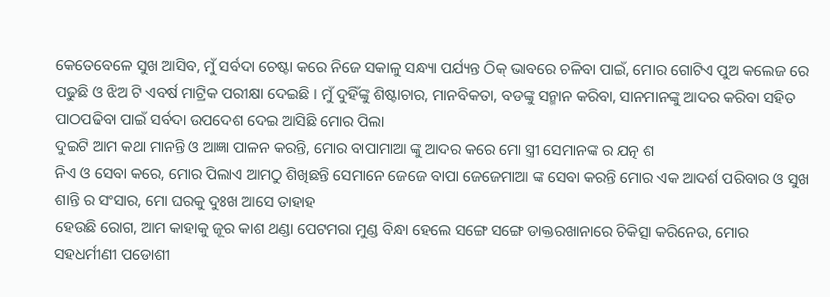କେତେବେଳେ ସୁଖ ଆସିବ, ମୁଁ ସର୍ବଦା ଚେଷ୍ଟା କରେ ନିଜେ ସକାଳୁ ସନ୍ଧ୍ୟା ପର୍ଯ୍ୟନ୍ତ ଠିକ୍ ଭାବରେ ଚଳିବା ପାଇଁ, ମୋର ଗୋଟିଏ ପୁଅ କଲେଜ ରେ ପଢୁଛି ଓ ଝିଅ ଟି ଏବର୍ଷ ମାଟ୍ରିକ ପରୀକ୍ଷା ଦେଇଛି । ମୁଁ ଦୁହିଁଙ୍କୁ ଶିଷ୍ଟାଚାର, ମାନବିକତା, ବଡଙ୍କୁ ସନ୍ମାନ କରିବା, ସାନମାନଙ୍କୁ ଆଦର କରିବା ସହିତ ପାଠପଢିବା ପାଇଁ ସର୍ବଦା ଉପଦେଶ ଦେଇ ଆସିଛି ମୋର ପିଲା
ଦୁଇଟି ଆମ କଥା ମାନନ୍ତି ଓ ଆଜ୍ଞା ପାଳନ କରନ୍ତି, ମୋର ବାପାମାଆ ଙ୍କୁ ଆଦର କରେ ମୋ ସ୍ତ୍ରୀ ସେମାନଙ୍କ ର ଯତ୍ନ ଶ
ନିଏ ଓ ସେବା କରେ, ମୋର ପିଲାଏ ଆମଠୁ ଶିଖିଛନ୍ତି ସେମାନେ ଜେଜେ ବାପା ଜେଜେମାଆ ଙ୍କ ସେବା କରନ୍ତି ମୋର ଏକ ଆଦର୍ଶ ପରିବାର ଓ ସୁଖ ଶାନ୍ତି ର ସଂସାର, ମୋ ଘରକୁ ଦୁଃଖ ଆସେ ତାହାହ
ହେଉଛି ରୋଗ, ଆମ କାହାକୁ ଜୂର କାଶ ଥଣ୍ଡା ପେଟମରା ମୁଣ୍ଡ ବିନ୍ଧା ହେଲେ ସଙ୍ଗେ ସଙ୍ଗେ ଡାକ୍ତରଖାନାରେ ଚିକିତ୍ସା କରିନେଉ, ମୋର ସହଧର୍ମୀଣୀ ପଡୋଶୀ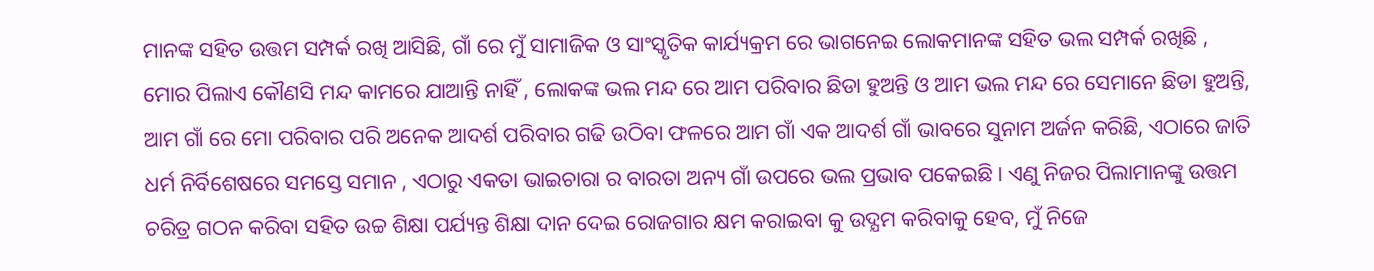ମାନଙ୍କ ସହିତ ଉତ୍ତମ ସମ୍ପର୍କ ରଖି ଆସିଛି, ଗାଁ ରେ ମୁଁ ସାମାଜିକ ଓ ସାଂସ୍କୃତିକ କାର୍ଯ୍ୟକ୍ରମ ରେ ଭାଗନେଇ ଲୋକମାନଙ୍କ ସହିତ ଭଲ ସମ୍ପର୍କ ରଖିଛି , ମୋର ପିଲାଏ କୌଣସି ମନ୍ଦ କାମରେ ଯାଆନ୍ତି ନାହିଁ , ଲୋକଙ୍କ ଭଲ ମନ୍ଦ ରେ ଆମ ପରିବାର ଛିଡା ହୁଅନ୍ତି ଓ ଆମ ଭଲ ମନ୍ଦ ରେ ସେମାନେ ଛିଡା ହୁଅନ୍ତି, ଆମ ଗାଁ ରେ ମୋ ପରିବାର ପରି ଅନେକ ଆଦର୍ଶ ପରିବାର ଗଢି ଉଠିବା ଫଳରେ ଆମ ଗାଁ ଏକ ଆଦର୍ଶ ଗାଁ ଭାବରେ ସୁନାମ ଅର୍ଜନ କରିଛି, ଏଠାରେ ଜାତି ଧର୍ମ ନିର୍ବିଶେଷରେ ସମସ୍ତେ ସମାନ , ଏଠାରୁ ଏକତା ଭାଇଚାରା ର ବାରତା ଅନ୍ୟ ଗାଁ ଉପରେ ଭଲ ପ୍ରଭାବ ପକେଇଛି। ଏଣୁ ନିଜର ପିଲାମାନଙ୍କୁ ଉତ୍ତମ ଚରିତ୍ର ଗଠନ କରିବା ସହିତ ଉଚ୍ଚ ଶିକ୍ଷା ପର୍ଯ୍ୟନ୍ତ ଶିକ୍ଷା ଦାନ ଦେଇ ରୋଜଗାର କ୍ଷମ କରାଇବା କୁ ଉଦ୍ଯମ କରିବାକୁ ହେବ, ମୁଁ ନିଜେ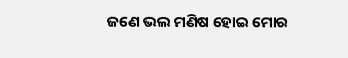ଜଣେ ଭଲ ମଣିଷ ହୋଇ ମୋର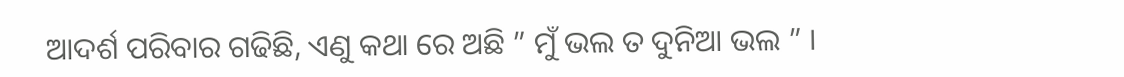ଆଦର୍ଶ ପରିବାର ଗଢିଛି, ଏଣୁ କଥା ରେ ଅଛି ” ମୁଁ ଭଲ ତ ଦୁନିଆ ଭଲ ” ।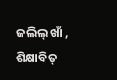ଜଲିଲ୍ ଖାଁ ,
ଶିକ୍ଷାବିତ୍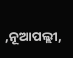,ନୂଆପଲ୍ଲୀ,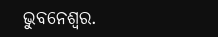ଭୁବନେଶ୍ବର.